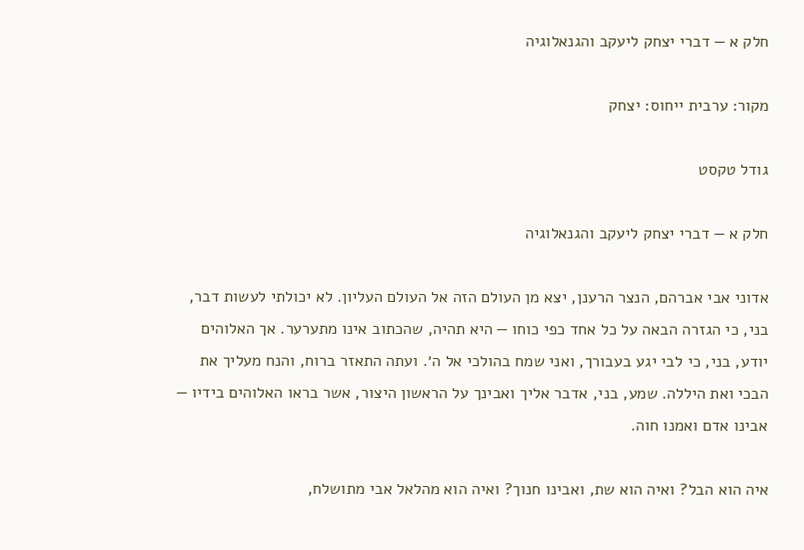חלק א — דברי יצחק ליעקב והגנאלוגיה

מקור: ערבית ייחוס: יצחק

גודל טקסט

חלק א — דברי יצחק ליעקב והגנאלוגיה

אדוני אבי אברהם, הנצר הרענן, יצא מן העולם הזה אל העולם העליון. לא יכולתי לעשות דבר, בני, כי הגזרה הבאה על כל אחד כפי כוחו — היא תהיה, שהכתוב אינו מתערער. אך האלוהים יודע, בני, כי לבי יגע בעבורך, ואני שמח בהולכי אל ה׳. ועתה התאזר ברוח, והנח מעליך את הבכי ואת היללה. שמע, בני, אדבר אליך ואבינך על הראשון היצור, אשר בראו האלוהים בידיו — אבינו אדם ואמנו חוה.

איה הוא הבל? ואיה הוא שת, ואבינו חנוך? ואיה הוא מהלאל אבי מתושלח,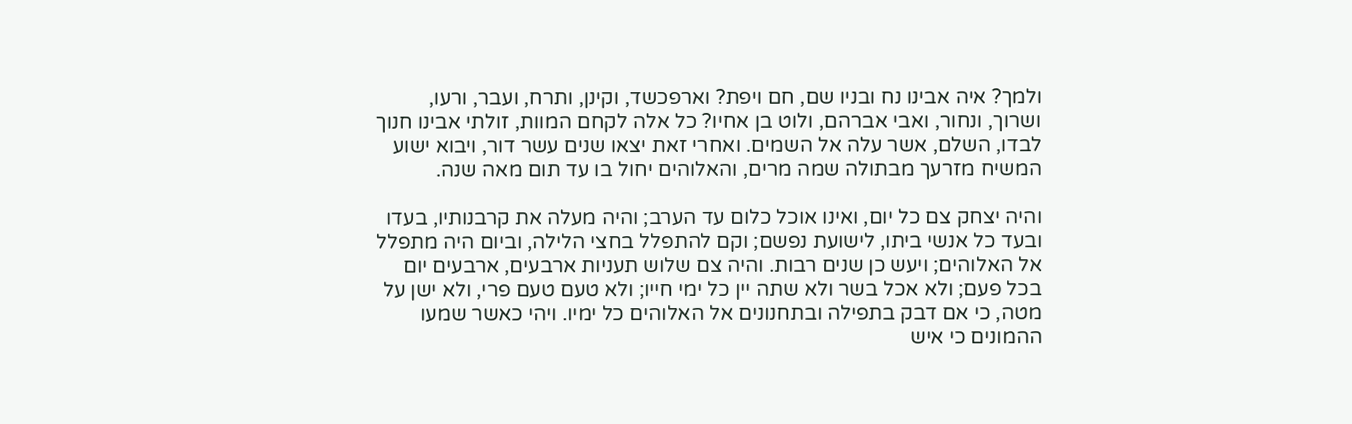ולמך? איה אבינו נח ובניו שם, חם ויפת? וארפכשד, וקינן, ותרח, ועבר, ורעו, ושרוך, ונחור, ואבי אברהם, ולוט בן אחיו? כל אלה לקחם המוות, זולתי אבינו חנוך לבדו, השלם, אשר עלה אל השמים. ואחרי זאת יצאו שנים עשר דור, ויבוא ישוע המשיח מזרעך מבתולה שמה מרים, והאלוהים יחול בו עד תום מאה שנה.

והיה יצחק צם כל יום, ואינו אוכל כלום עד הערב; והיה מעלה את קרבנותיו, בעדו ובעד כל אנשי ביתו, לישועת נפשם; וקם להתפלל בחצי הלילה, וביום היה מתפלל אל האלוהים; ויעש כן שנים רבות. והיה צם שלוש תעניות ארבעים, ארבעים יום בכל פעם; ולא אכל בשר ולא שתה יין כל ימי חייו; ולא טעם טעם פרי, ולא ישן על מטה, כי אם דבק בתפילה ובתחנונים אל האלוהים כל ימיו. ויהי כאשר שמעו ההמונים כי איש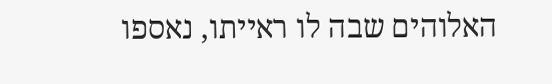האלוהים שבה לו ראייתו, נאספו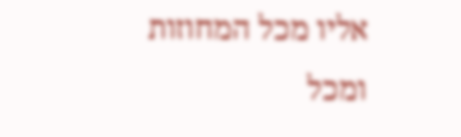אליו מכל המחוזות ומכל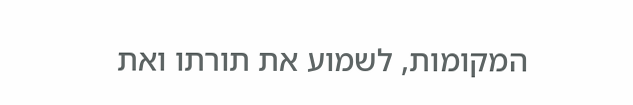המקומות, לשמוע את תורתו ואת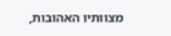מצוותיו האהובות,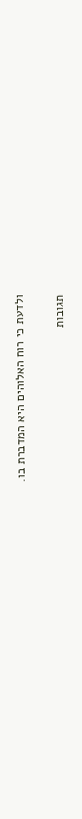ולדעת כי רוח האלוהים היא המדברת בו.

תגובות